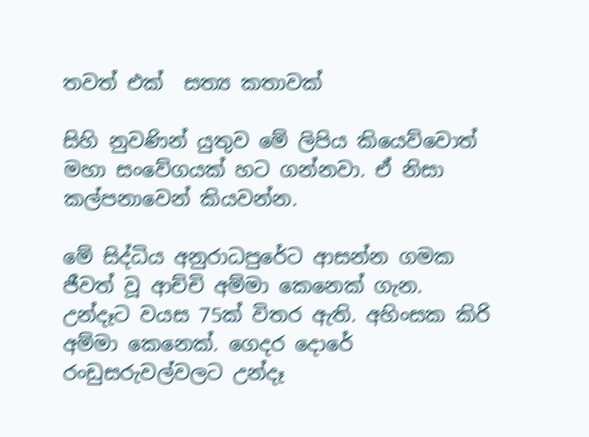තවත් එක්  සත්‍ය කතාවක්

සිහි නුවණින් යුතුව මේ ලිපිය කියෙව්වොත් මහා සංවේගයක් හට ගන්නවා. ඒ නිසා කල්පනාවෙන් කියවන්න.

මේ සිද්ධිය අනුරාධපුරේට ආසන්න ගමක ජීවත් වූ ආච්චි අම්මා කෙනෙක් ගැන. උන්දෑට වයස 75ක් විතර ඇති. අහිංසක කිරි අම්මා කෙනෙක්. ගෙදර දොරේ රංඩුසරුවල්වලට උන්දෑ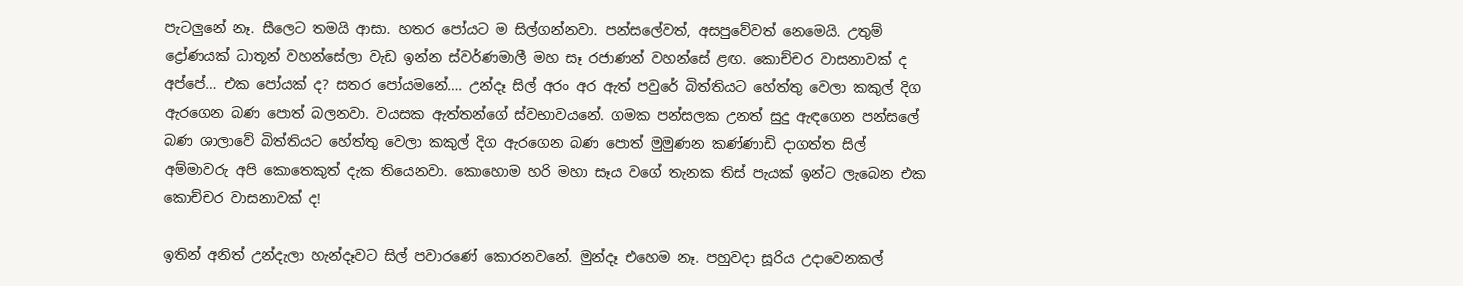පැටලුනේ නෑ. සීලෙට තමයි ආසා. හතර පෝයට ම සිල්ගන්නවා. පන්සලේවත්, අසපුවේවත් නෙමෙයි. උතුම් ද්‍රෝණයක් ධාතූන් වහන්සේලා වැඩ ඉන්න ස්වර්ණමාලී මහ සෑ රජාණන් වහන්සේ ළඟ. කොච්චර වාසනාවක් ද අප්පේ… එක පෝයක් ද? සතර පෝයමනේ…. උන්දෑ සිල් අරං අර ඇත් පවුරේ බිත්තියට හේත්තු වෙලා කකුල් දිග ඇරගෙන බණ පොත් බලනවා. වයසක ඇත්තන්ගේ ස්වභාවයනේ. ගමක පන්සලක උනත් සුදු ඇඳගෙන පන්සලේ බණ ශාලාවේ බිත්තියට හේත්තු වෙලා කකුල් දිග ඇරගෙන බණ පොත් මුමුණන කණ්ණාඩි දාගත්ත සිල් අම්මාවරු අපි කොතෙකුත් දැක තියෙනවා. කොහොම හරි මහා සෑය වගේ තැනක තිස් පැයක් ඉන්ට ලැබෙන එක කොච්චර වාසනාවක් ද!

ඉතින් අනිත් උන්දැලා හැන්දෑවට සිල් පවාරණේ කොරනවනේ. මුන්දෑ එහෙම නෑ. පහුවදා සූරිය උදාවෙනකල්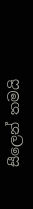සීලෙන් තමයි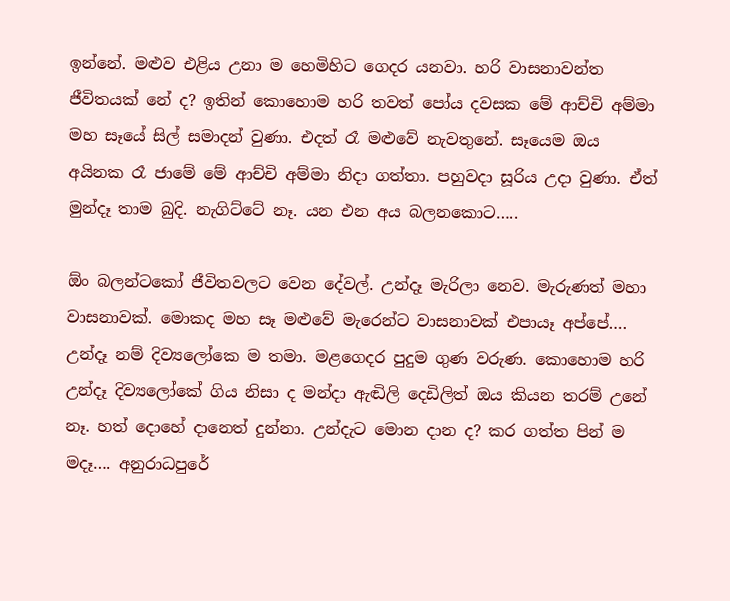ඉන්නේ. මළුව එළිය උනා ම හෙමිහිට ගෙදර යනවා. හරි වාසනාවන්ත ජීවිතයක් නේ ද? ඉතින් කොහොම හරි තවත් පෝය දවසක මේ ආච්චි අම්මා මහ සෑයේ සිල් සමාදන් වුණා. එදත් රෑ මළුවේ නැවතුනේ. සෑයෙම ඔය අයිනක රෑ ජාමේ මේ ආච්චි අම්මා නිදා ගත්තා. පහුවදා සූරිය උදා වුණා. ඒත් මුන්දෑ තාම බුදි. නැගිට්ටේ නෑ. යන එන අය බලනකොට…..

ඕං බලන්ටකෝ ජීවිතවලට වෙන දේවල්. උන්දෑ මැරිලා නෙව. මැරුණත් මහා වාසනාවක්. මොකද මහ සෑ මළුවේ මැරෙන්ට වාසනාවක් එපායෑ අප්පේ…. උන්දෑ නම් දිව්‍යලෝකෙ ම තමා. මළගෙදර පුදුම ගුණ වරුණ. කොහොම හරි උන්දෑ දිව්‍යලෝකේ ගිය නිසා ද මන්දා ඇඬිලි දෙඩිලිත් ඔය කියන තරම් උනේ නෑ. හත් දොහේ දානෙත් දුන්නා. උන්දැට මොන දාන ද? කර ගත්ත පින් ම මදෑ…. අනුරාධපුරේ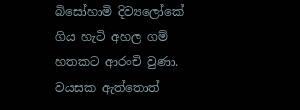බිසෝහාමි දිව්‍යලෝකේ ගිය හැටි අහල ගම් හතකට ආරංචි වුණා. වයසක ඇත්තොත්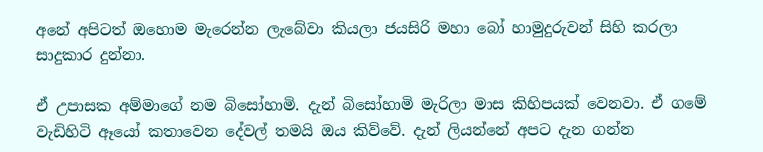අනේ අපිටත් ඔහොම මැරෙන්න ලැබේවා කියලා ජයසිරි මහා බෝ හාමුදුරුවන් සිහි කරලා සාදුකාර දුන්නා.

ඒ උපාසක අම්මාගේ නම බිසෝහාමි. දැන් බිසෝහාමි මැරිලා මාස කිහිපයක් වෙනවා. ඒ ගමේ වැඩිහිටි ඈයෝ කතාවෙන දේවල් තමයි ඔය කිව්වේ. දැන් ලියන්නේ අපට දැන ගන්න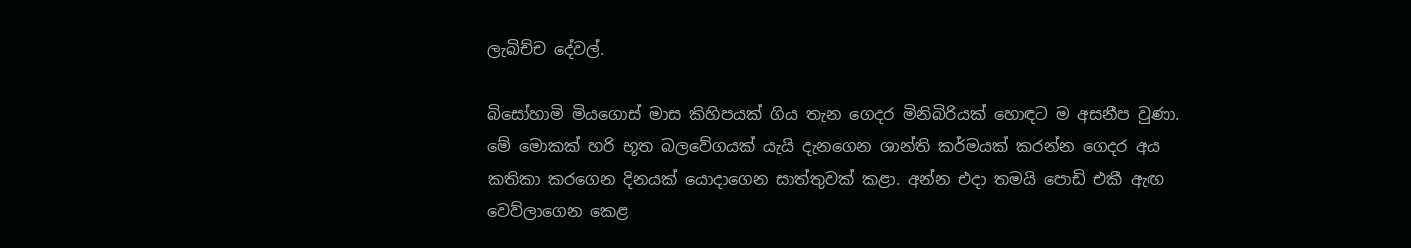ලැබිච්ච දේවල්.

බිසෝහාමි මියගොස් මාස කිහිපයක් ගිය තැන ගෙදර මිනිබිරියක් හොඳට ම අසනීප වුණා. මේ මොකක් හරි භූත බලවේගයක් යැයි දැනගෙන ශාන්ති කර්මයක් කරන්න ගෙදර අය කතිකා කරගෙන දිනයක් යොදාගෙන සාත්තුවක් කළා. අන්න එදා තමයි පොඩි එකී ඇඟ වෙව්ලාගෙන කෙළ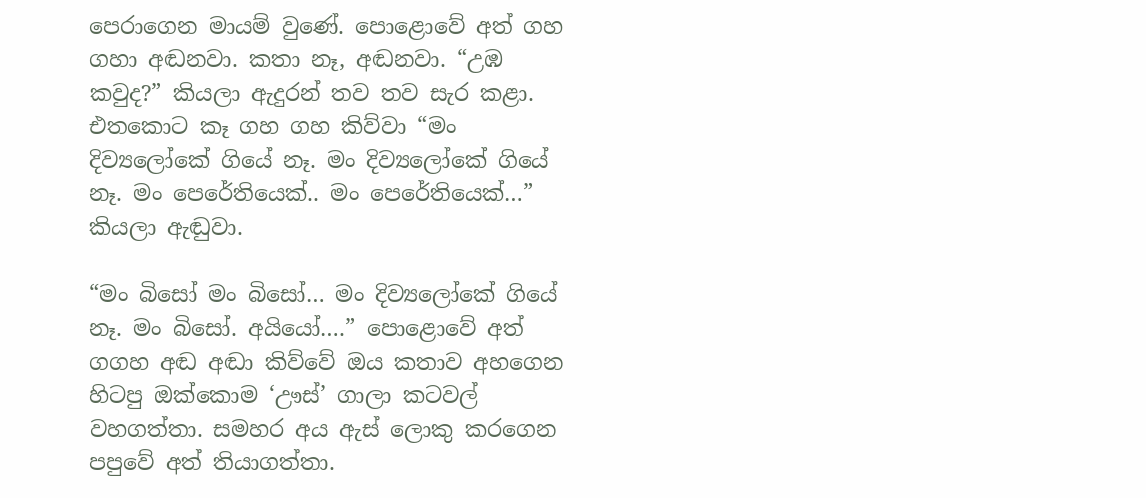පෙරාගෙන මායම් වුණේ. පොළොවේ අත් ගහ ගහා අඬනවා. කතා නෑ, අඬනවා. “උඹ කවුද?” කියලා ඇදුරන් තව තව සැර කළා. එතකොට කෑ ගහ ගහ කිව්වා “මං දිව්‍යලෝකේ ගියේ නෑ. මං දිව්‍යලෝකේ ගියේ නෑ. මං පෙරේතියෙක්.. මං පෙරේතියෙක්…” කියලා ඇඬුවා.

“මං බිසෝ මං බිසෝ… මං දිව්‍යලෝකේ ගියේ නෑ. මං බිසෝ. අයියෝ….” පොළොවේ අත් ගගහ අඬ අඬා කිව්වේ ඔය කතාව අහගෙන හිටපු ඔක්කොම ‘ඌස්’ ගාලා කටවල් වහගත්තා. සමහර අය ඇස් ලොකු කරගෙන පපුවේ අත් තියාගත්තා.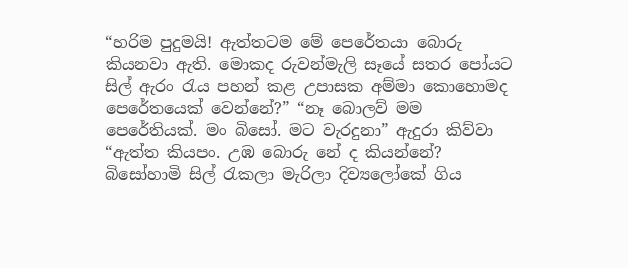“හරිම පුදුමයි! ඇත්තටම මේ පෙරේතයා බොරු කියනවා ඇති. මොකද රුවන්මැලි සෑයේ සතර පෝයට සිල් ඇරං රැය පහන් කළ උපාසක අම්මා කොහොමද පෙරේතයෙක් වෙන්නේ?” “නෑ බොලව් මම පෙරේතියක්. මං බිසෝ. මට වැරදුනා” ඇදුරා කිව්වා “ඇත්ත කියපං. උඹ බොරු නේ ද කියන්නේ? බිසෝහාමි සිල් රැකලා මැරිලා දිව්‍යලෝකේ ගිය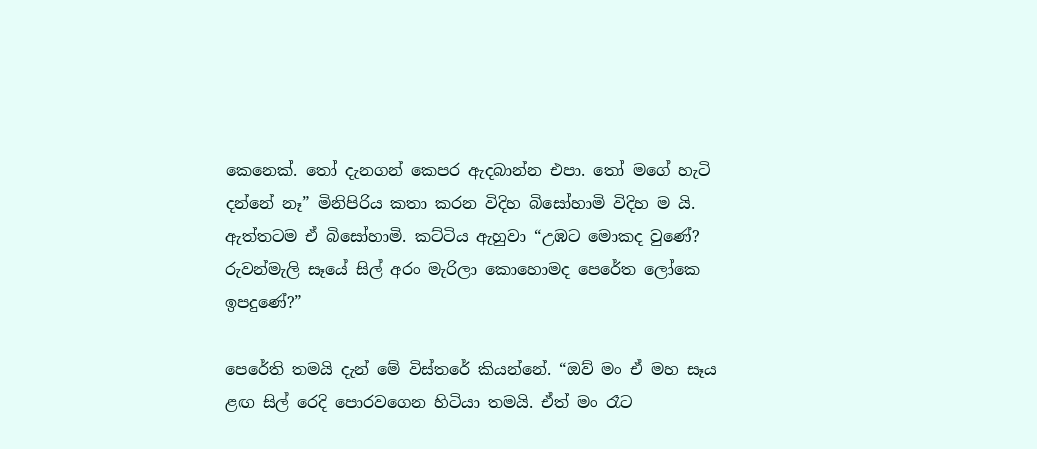කෙනෙක්. තෝ දැනගන් කෙපර ඇදබාන්න එපා. තෝ මගේ හැටි දන්නේ නෑ” මිනිපිරිය කතා කරන විදිහ බිසෝහාමි විදිහ ම යි. ඇත්තටම ඒ බිසෝහාමි. කට්ටිය ඇහුවා “උඹට මොකද වුණේ? රුවන්මැලි සෑයේ සිල් අරං මැරිලා කොහොමද පෙරේත ලෝකෙ ඉපදුණේ?”

පෙරේති තමයි දැන් මේ විස්තරේ කියන්නේ. “ඔව් මං ඒ මහ සෑය ළඟ සිල් රෙදි පොරවගෙන හිටියා තමයි. ඒත් මං රෑට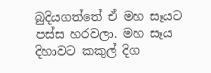බුදියගත්තේ ඒ මහ සෑයට පස්ස හරවලා. මහ සෑය දිහාවට කකුල් දිග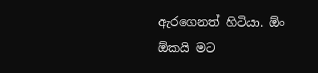ඇරගෙනත් හිටියා. ඕං ඕකයි මට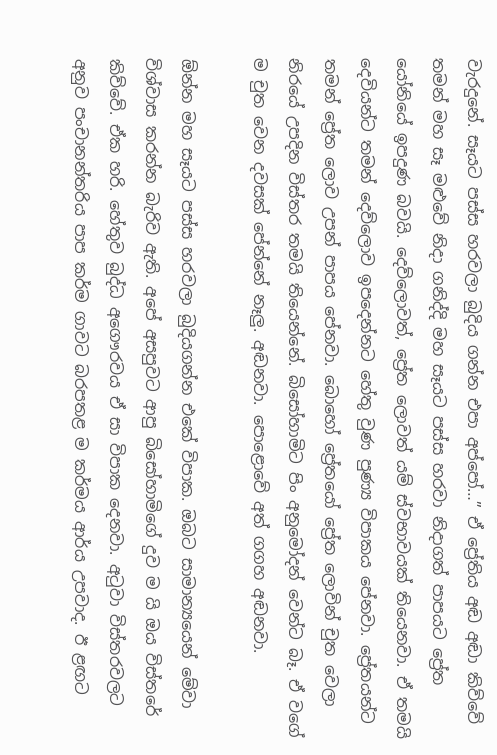වැරදුනේ. සෑයට පස්ස හරවලා බුදිය ගන්න එපා අප්පෝ…” ඒ ප්‍රේතිය අඬ අඬා කිව්වේ තමන් මහ සෑ මළුවේ නිදා ගනිද්දි මහ සෑයට පස්ස හරවා නිදාගත් පාපයට ප්‍රේත යෝනියේ ඉපදුණ බවයි. දෙව්ලොවත්, ප්‍රේත ලොවත් යම් ස්වභාවයක් තියෙනවා. ඒ තමයි දෙවියන්ට තමන් දෙව්ලොව ඉපදෙන්නට හේතු වුණ පුණ්‍ය විපාකය පේනවා. ප්‍රේතයන්ට තමන් ප්‍රේත ලොව උපන් පාපය පේනවා. බොහෝ ප්‍රේතයෝ ප්‍රේත ලොවින් චුත වෙලා නිරයේ උපදින විස්තර තමයි තියෙන්නේ. බිසෝහාමිට පිං අනුමෝදන් වෙන්ට බෑ. ඒ වගේ ම චුත වෙන දවසක් පේන්නේ නෑලු. අඬනවා. පොළොවේ අත් ගගහ අඬනවා.

ඕන්න මහ සෑයට පස්ස හරවලා බුදියගන්න එකේ විපාක. ඔබට සාමාන්‍යයෙන් මේවා විශ්වාස කරන්න බැරිව ඇති. අපේ අසපුවට ආපු බිසෝහාමිගේ දුව ම යි ඔය විස්තරේ කිව්වේ. ඒක හරි. හේතුව බුද්ධ අගෞරවය ඒ සා විපාක දෙනවා. අටුවා විස්තරවලට අනුව පංචානන්තරිය පාප කර්ම ගාවට බරපතළ ම කර්මය ආර්ය උපවාද. ඊ ළඟට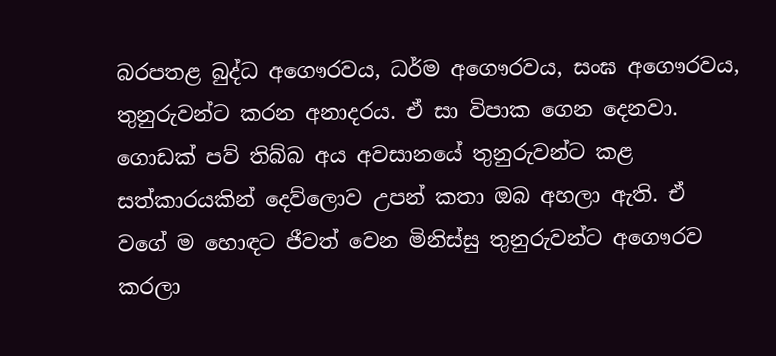බරපතළ බුද්ධ අගෞරවය, ධර්ම අගෞරවය, සංඝ අගෞරවය, තුනුරුවන්ට කරන අනාදරය. ඒ සා විපාක ගෙන දෙනවා. ගොඩක් පව් තිබ්බ අය අවසානයේ තුනුරුවන්ට කළ සත්කාරයකින් දෙව්ලොව උපන් කතා ඔබ අහලා ඇති. ඒ වගේ ම හොඳට ජීවත් වෙන මිනිස්සු තුනුරුවන්ට අගෞරව කරලා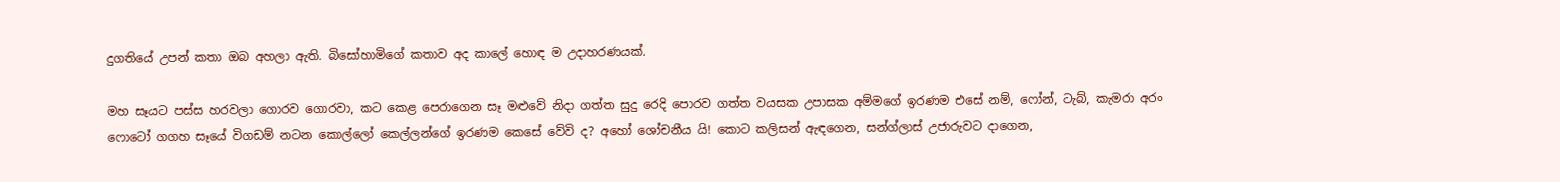දුගතියේ උපන් කතා ඔබ අහලා ඇති. බිසෝහාමිගේ කතාව අද කාලේ හොඳ ම උදාහරණයක්.

මහ සෑයට පස්ස හරවලා ගොරව ගොරවා, කට කෙළ පෙරාගෙන සෑ මළුවේ නිදා ගත්ත සුදු රෙදි පොරව ගත්ත වයසක උපාසක අම්මගේ ඉරණම එසේ නම්, ෆෝන්, ටැබ්, කැමරා අරං ෆොටෝ ගගහ සෑයේ විගඩම් නටන කොල්ලෝ කෙල්ලන්ගේ ඉරණම කෙසේ වේවි ද? අහෝ ශෝචනීය යි! කොට කලිසන් ඇඳගෙන, සන්ග්ලාස් උජාරුවට දාගෙන,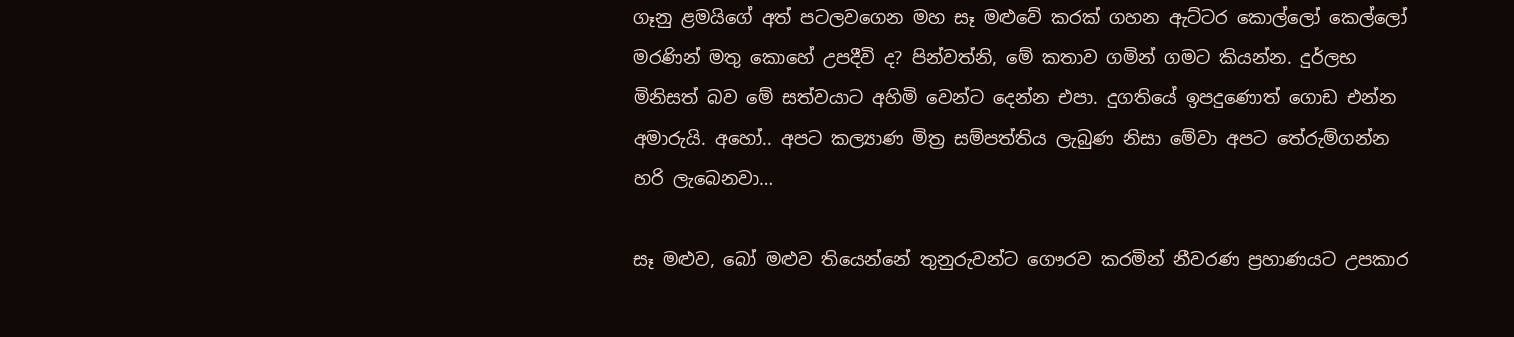ගෑනු ළමයිගේ අත් පටලවගෙන මහ සෑ මළුවේ කරක් ගහන ඇට්ටර කොල්ලෝ කෙල්ලෝ මරණින් මතු කොහේ උපදීවි ද? පින්වත්නි, මේ කතාව ගමින් ගමට කියන්න. දුර්ලභ මිනිසත් බව මේ සත්වයාට අහිමි වෙන්ට දෙන්න එපා. දුගතියේ ඉපදුණොත් ගොඩ එන්න අමාරුයි. අහෝ.. අපට කල්‍යාණ මිත්‍ර සම්පත්තිය ලැබුණ නිසා මේවා අපට තේරුම්ගන්න හරි ලැබෙනවා…

සෑ මළුව, බෝ මළුව තියෙන්නේ තුනුරුවන්ට ගෞරව කරමින් නීවරණ ප්‍රහාණයට උපකාර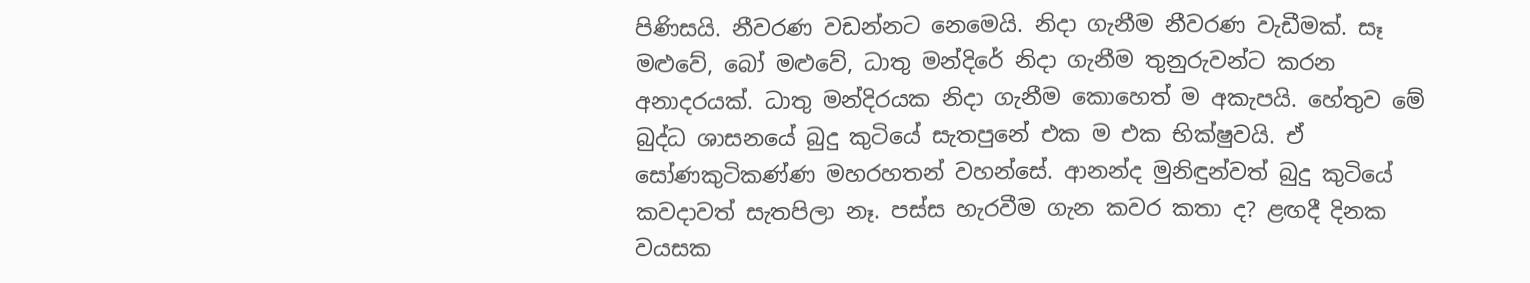පිණිසයි. නීවරණ වඩන්නට නෙමෙයි. නිදා ගැනීම නීවරණ වැඩීමක්. සෑ මළුවේ, බෝ මළුවේ, ධාතු මන්දිරේ නිදා ගැනීම තුනුරුවන්ට කරන අනාදරයක්. ධාතු මන්දිරයක නිදා ගැනීම කොහෙත් ම අකැපයි. හේතුව මේ බුද්ධ ශාසනයේ බුදු කුටියේ සැතපුනේ එක ම එක භික්ෂුවයි. ඒ සෝණකුටිකණ්ණ මහරහතන් වහන්සේ. ආනන්ද මුනිඳුන්වත් බුදු කුටියේ කවදාවත් සැතපිලා නෑ. පස්ස හැරවීම ගැන කවර කතා ද? ළඟදී දිනක වයසක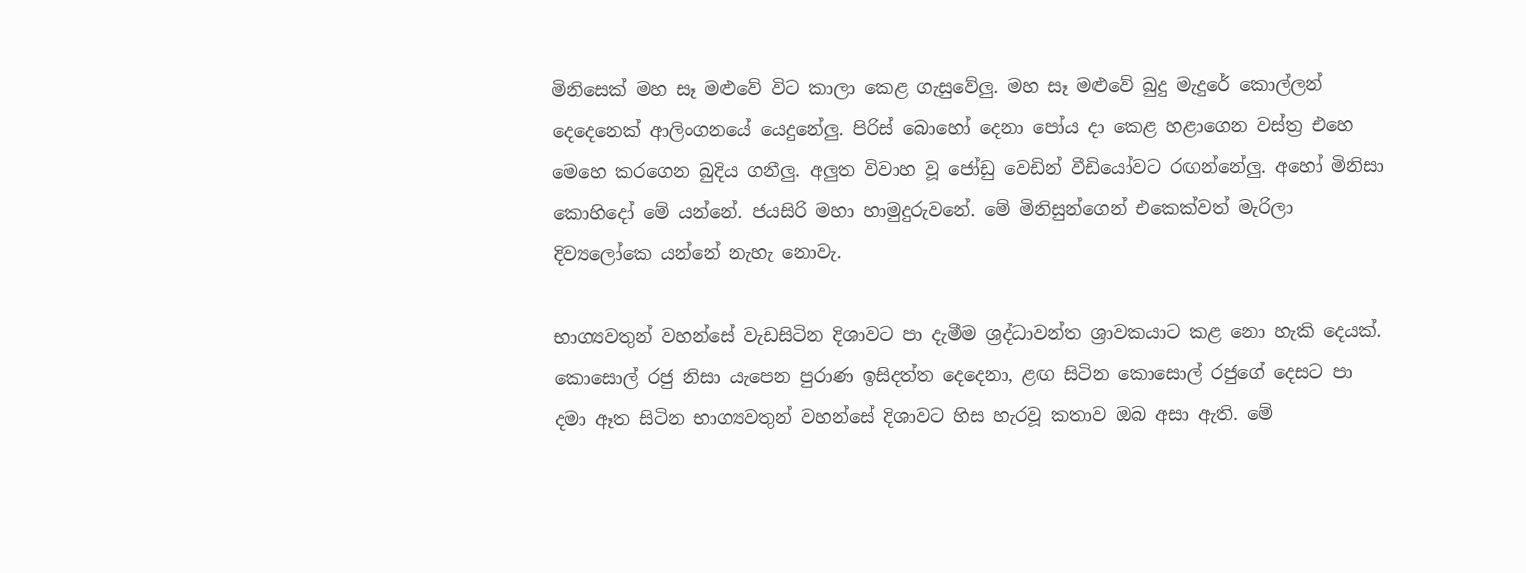මිනිසෙක් මහ සෑ මළුවේ විට කාලා කෙළ ගැසුවේලු. මහ සෑ මළුවේ බුදු මැදුරේ කොල්ලන් දෙදෙනෙක් ආලිංගනයේ යෙදුනේලු. පිරිස් බොහෝ දෙනා පෝය දා කෙළ හළාගෙන වස්ත්‍ර එහෙ මෙහෙ කරගෙන බුදිය ගනීලු. අලුත විවාහ වූ ජෝඩු වෙඩින් වීඩියෝවට රඟන්නේලු. අහෝ මිනිසා කොහිදෝ මේ යන්නේ. ජයසිරි මහා හාමුදුරුවනේ. මේ මිනිසුන්ගෙන් එකෙක්වත් මැරිලා දිව්‍යලෝකෙ යන්නේ නැහැ නොවැ.

භාග්‍යවතුන් වහන්සේ වැඩසිටින දිශාවට පා දැමීම ශ්‍රද්ධාවන්ත ශ්‍රාවකයාට කළ නො හැකි දෙයක්. කොසොල් රජු නිසා යැපෙන පුරාණ ඉසිදත්ත දෙදෙනා, ළඟ සිටින කොසොල් රජුගේ දෙසට පා දමා ඈත සිටින භාග්‍යවතුන් වහන්සේ දිශාවට හිස හැරවූ කතාව ඔබ අසා ඇති. මේ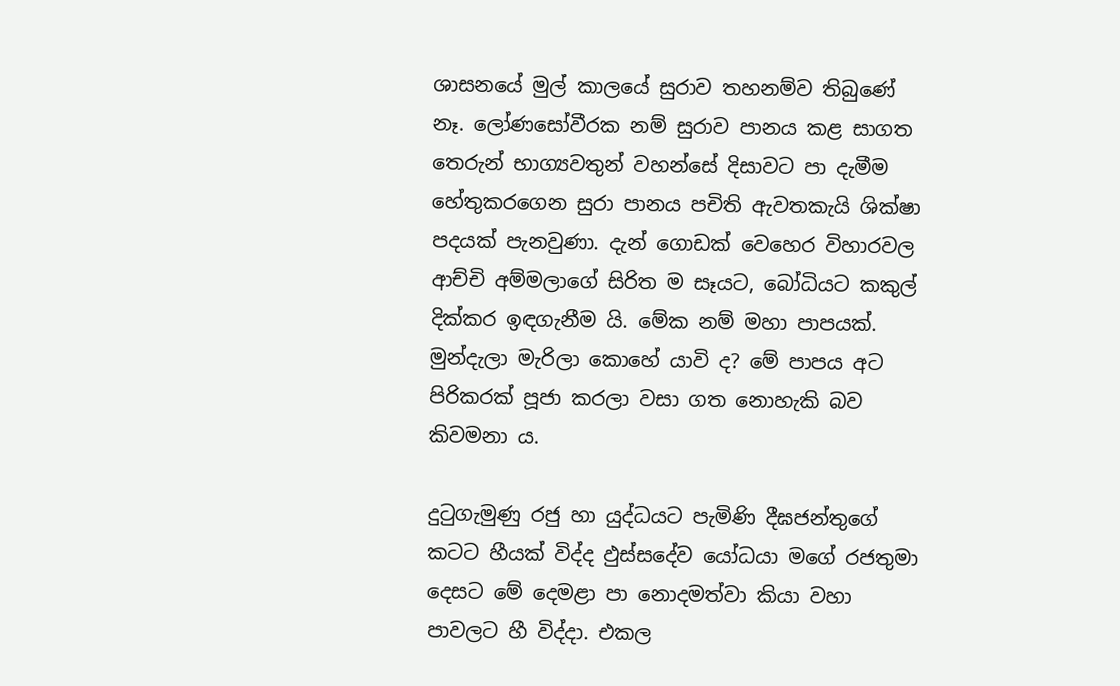ශාසනයේ මුල් කාලයේ සුරාව තහනම්ව තිබුණේ නෑ. ලෝණසෝවීරක නම් සුරාව පානය කළ සාගත තෙරුන් භාග්‍යවතුන් වහන්සේ දිසාවට පා දැමීම හේතුකරගෙන සුරා පානය පචිති ඇවතකැයි ශික්ෂා පදයක් පැනවුණා. දැන් ගොඩක් වෙහෙර විහාරවල ආච්චි අම්මලාගේ සිරිත ම සෑයට, බෝධියට කකුල් දික්කර ඉඳගැනීම යි. මේක නම් මහා පාපයක්. මුන්දැලා මැරිලා කොහේ යාවි ද? මේ පාපය අට පිරිකරක් පූජා කරලා වසා ගත නොහැකි බව කිවමනා ය.

දුටුගැමුණු රජු හා යුද්ධයට පැමිණි දීඝජන්තුගේ කටට හීයක් විද්ද ඵුස්සදේව යෝධයා මගේ රජතුමා දෙසට මේ දෙමළා පා නොදමත්වා කියා වහා පාවලට හී විද්දා. එකල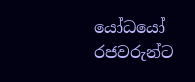යෝධයෝ රජවරුන්ට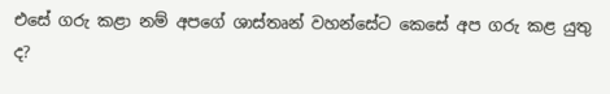එසේ ගරු කළා නම් අපගේ ශාස්තෘන් වහන්සේට කෙසේ අප ගරු කළ යුතු ද?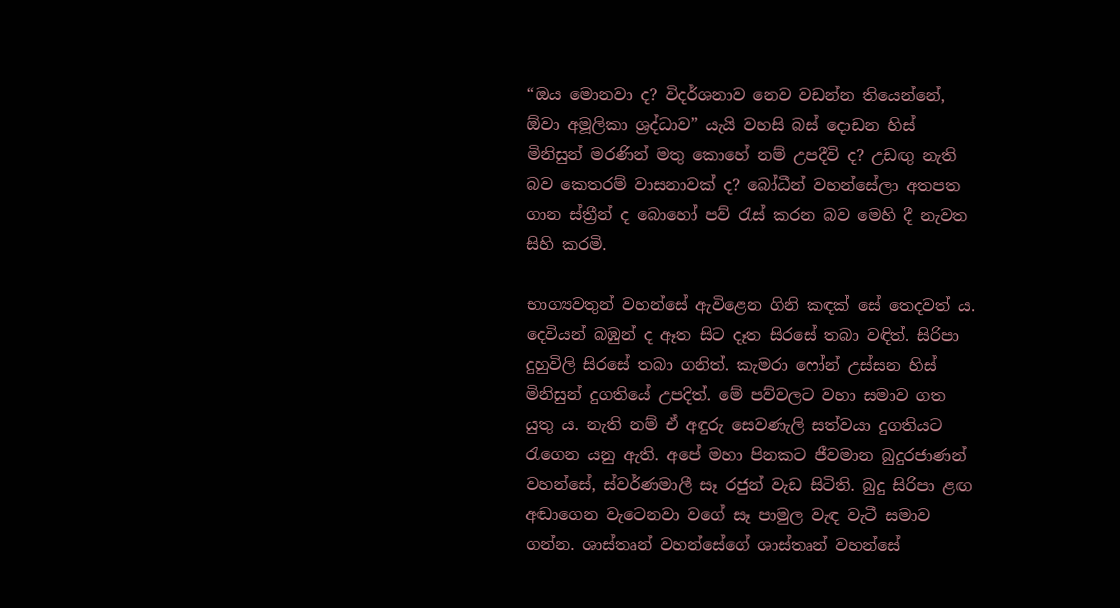“ඔය මොනවා ද? විදර්ශනාව නෙව වඩන්න තියෙන්නේ, ඕවා අමූලිකා ශ්‍රද්ධාව” යැයි වහසි බස් දොඩන හිස් මිනිසුන් මරණින් මතු කොහේ නම් උපදීවි ද? උඩඟු නැති බව කෙතරම් වාසනාවක් ද? බෝධීන් වහන්සේලා අතපත ගාන ස්ත්‍රීන් ද බොහෝ පව් රැස් කරන බව මෙහි දී නැවත සිහි කරමි.

භාග්‍යවතුන් වහන්සේ ඇවිළෙන ගිනි කඳක් සේ තෙදවත් ය. දෙවියන් බඹුන් ද ඈත සිට දෑත සිරසේ තබා වඳිත්. සිරිපා දුහුවිලි සිරසේ තබා ගනිත්. කැමරා ෆෝන් උස්සන හිස් මිනිසුන් දුගතියේ උපදිත්. මේ පව්වලට වහා සමාව ගත යුතු ය. නැති නම් ඒ අඳුරු සෙවණැලි සත්වයා දුගතියට රැගෙන යනු ඇති. අපේ මහා පිනකට ජීවමාන බුදුරජාණන් වහන්සේ, ස්වර්ණමාලී සෑ රජුන් වැඩ සිටිති. බුදු සිරිපා ළඟ අඬාගෙන වැටෙනවා වගේ සෑ පාමුල වැඳ වැටී සමාව ගන්න. ශාස්තෘන් වහන්සේගේ ශාස්තෘන් වහන්සේ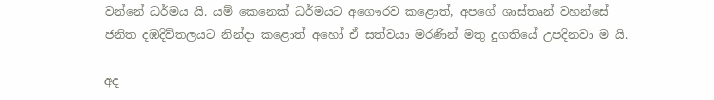වන්නේ ධර්මය යි. යම් කෙනෙක් ධර්මයට අගෞරව කළොත්, අපගේ ශාස්තෘන් වහන්සේ ජනිත දඹදිව්තලයට නින්දා කළොත් අහෝ ඒ සත්වයා මරණින් මතු දුගතියේ උපදිනවා ම යි.

අද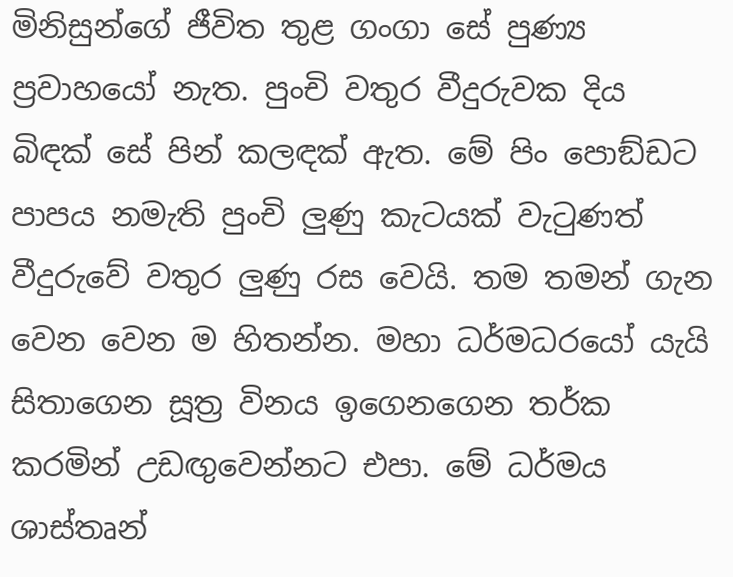මිනිසුන්ගේ ජීවිත තුළ ගංගා සේ පුණ්‍ය ප්‍රවාහයෝ නැත. පුංචි වතුර වීදුරුවක දිය බිඳක් සේ පින් කලඳක් ඇත. මේ පිං පොඞ්ඩට පාපය නමැති පුංචි ලුණු කැටයක් වැටුණත් වීදුරුවේ වතුර ලුණු රස වෙයි. තම තමන් ගැන වෙන වෙන ම හිතන්න. මහා ධර්මධරයෝ යැයි සිතාගෙන සූත්‍ර විනය ඉගෙනගෙන තර්ක කරමින් උඩඟුවෙන්නට එපා. මේ ධර්මය ශාස්තෘන්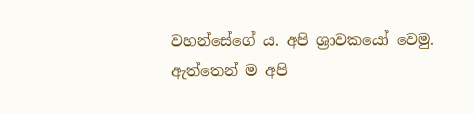වහන්සේගේ ය. අපි ශ්‍රාවකයෝ වෙමු. ඇත්තෙන් ම අපි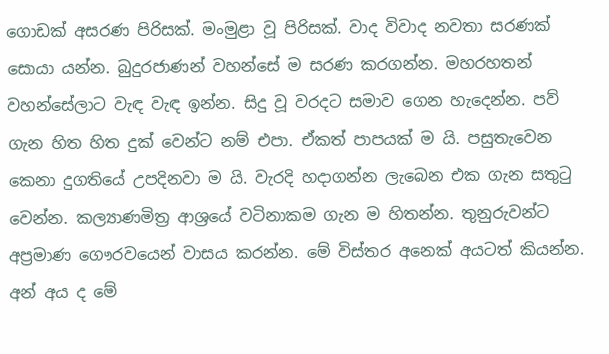ගොඩක් අසරණ පිරිසක්. මංමුළා වූ පිරිසක්. වාද විවාද නවතා සරණක් සොයා යන්න. බුදුරජාණන් වහන්සේ ම සරණ කරගන්න. මහරහතන් වහන්සේලාට වැඳ වැඳ ඉන්න. සිදු වූ වරදට සමාව ගෙන හැදෙන්න. පව් ගැන හිත හිත දුක් වෙන්ට නම් එපා. ඒකත් පාපයක් ම යි. පසුතැවෙන කෙනා දුගතියේ උපදිනවා ම යි. වැරදි හදාගන්න ලැබෙන එක ගැන සතුටු වෙන්න. කල්‍යාණමිත්‍ර ආශ්‍රයේ වටිනාකම ගැන ම හිතන්න. තුනුරුවන්ට අප්‍රමාණ ගෞරවයෙන් වාසය කරන්න. මේ විස්තර අනෙක් අයටත් කියන්න. අන් අය ද මේ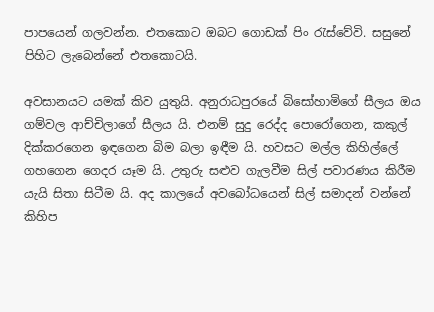පාපයෙන් ගලවන්න. එතකොට ඔබට ගොඩක් පිං රැස්වේවි. සසුනේ පිහිට ලැබෙන්නේ එතකොටයි.

අවසානයට යමක් කිව යුතුයි. අනුරාධපුරයේ බිසෝහාමිගේ සීලය ඔය ගම්වල ආච්චිලාගේ සීලය යි. එනම් සුදු රෙද්ද පොරෝගෙන, කකුල් දික්කරගෙන ඉඳගෙන බිම බලා ඉඳීම යි. හවසට මල්ල කිහිල්ලේ ගහගෙන ගෙදර යෑම යි. උතුරු සළුව ගැලවීම සිල් පවාරණය කිරීම යැයි සිතා සිටීම යි. අද කාලයේ අවබෝධයෙන් සිල් සමාදන් වන්නේ කිහිප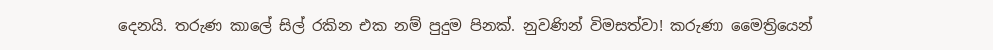දෙනයි. තරුණ කාලේ සිල් රකින එක නම් පුදුම පිනක්. නුවණින් විමසත්වා! කරුණා මෛත්‍රියෙන්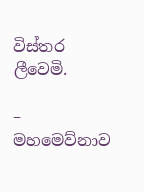විස්තර ලීවෙමි.

– මහමෙව්නාව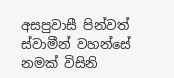අසපුවාසී පින්වත් ස්වාමීන් වහන්සේ නමක් විසිනි